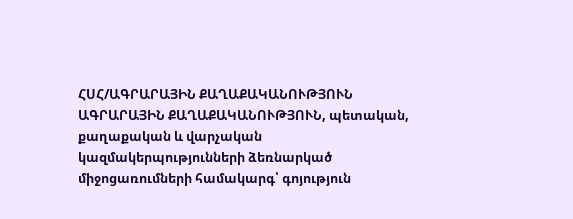ՀՍՀ/ԱԳՐԱՐԱՅԻՆ ՔԱՂԱՔԱԿԱՆՈՒԹՅՈՒՆ
ԱԳՐԱՐԱՅԻՆ ՔԱՂԱՔԱԿԱՆՈՒԹՅՈՒՆ, պետական, քաղաքական և վարչական կազմակերպությունների ձեռնարկած միջոցառումների համակարգ՝ գոյություն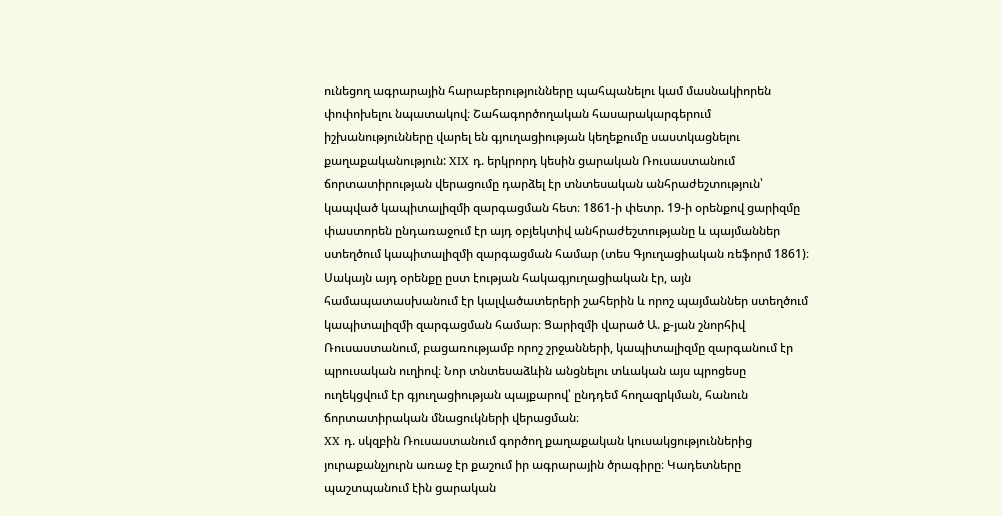ունեցող ագրարային հարաբերությունները պահպանելու կամ մասնակիորեն փոփոխելու նպատակով։ Շահագործողական հասարակարգերում իշխանությունները վարել են գյուղացիության կեղեքումը սաստկացնելու քաղաքականություն: XIX դ. երկրորդ կեսին ցարական Ռուսաստանում ճորտատիրության վերացումը դարձել էր տնտեսական անհրաժեշտություն՝ կապված կապիտալիզմի զարգացման հետ։ 1861-ի փետր. 19-ի օրենքով ցարիզմը փաստորեն ընդառաջում էր այդ օբյեկտիվ անհրաժեշտությանը և պայմաններ ստեղծում կապիտալիզմի զարգացման համար (տես Գյուղացիական ռեֆորմ 1861)։ Սակայն այդ օրենքը ըստ էության հակագյուղացիական էր, այն համապատասխանում էր կալվածատերերի շահերին և որոշ պայմաններ ստեղծում կապիտալիզմի զարգացման համար։ Ցարիզմի վարած Ա. ք-յան շնորհիվ Ռուսաստանում, բացառությամբ որոշ շրջանների, կապիտալիզմը զարգանում էր պրուսական ուղիով։ Նոր տնտեսաձևին անցնելու տևական այս պրոցեսը ուղեկցվում էր գյուղացիության պայքարով՝ ընդդեմ հողազրկման, հանուն ճորտատիրական մնացուկների վերացման։
XX դ. սկզբին Ռուսաստանում գործող քաղաքական կուսակցություններից յուրաքանչյուրն առաջ էր քաշում իր ագրարային ծրագիրը։ Կադետները պաշտպանում էին ցարական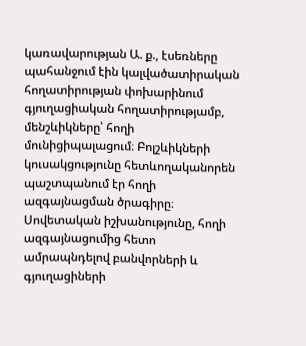կառավարության Ա. ք., էսեռները պահանջում էին կալվածատիրական հողատիրության փոխարինում գյուղացիական հողատիրությամբ, մենշևիկները՝ հողի մունիցիպալացում։ Բոլշևիկների կուսակցությունը հետևողականորեն պաշտպանում էր հողի ազգայնացման ծրագիրը։
Սովետական իշխանությունը, հողի ազգայնացումից հետո ամրապնդելով բանվորների և գյուղացիների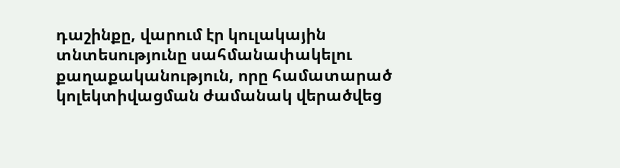դաշինքը, վարում էր կուլակային տնտեսությունը սահմանափակելու քաղաքականություն, որը համատարած կոլեկտիվացման ժամանակ վերածվեց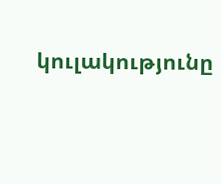կուլակությունը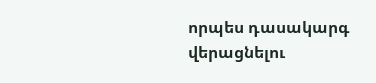որպես դասակարգ վերացնելու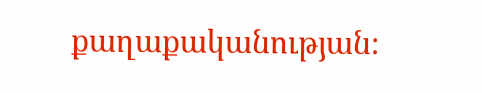քաղաքականության։